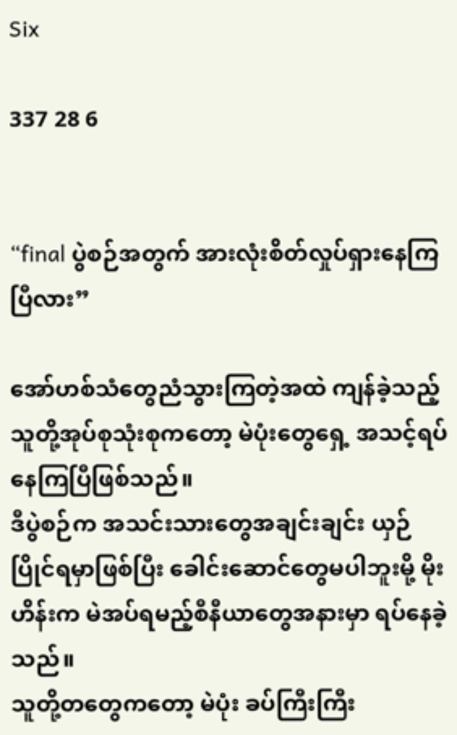Six

337 28 6


“final ပွဲစဉ်အတွက် အားလုံးစိတ်လှုပ်ရှားနေကြပြီလား”

အော်ဟစ်သံတွေညံသွားကြတဲ့အထဲ ကျန်ခဲ့သည့် သူတို့အုပ်စုသုံးစုကတော့ မဲပုံးတွေရှေ့ အသင့်ရပ်နေကြပြီဖြစ်သည်။
ဒီပွဲစဉ်က အသင်းသားတွေအချင်းချင်း ယှဉ်ပြိုင်ရမှာဖြစ်ပြီး ခေါင်းဆောင်တွေမပါဘူးမို့ မိုးဟိန်းက မဲအပ်ရမည့်စီနီယာတွေအနားမှာ ရပ်နေခဲ့သည်။
သူတို့တတွေကတော့ မဲပုံး ခပ်ကြီးကြီး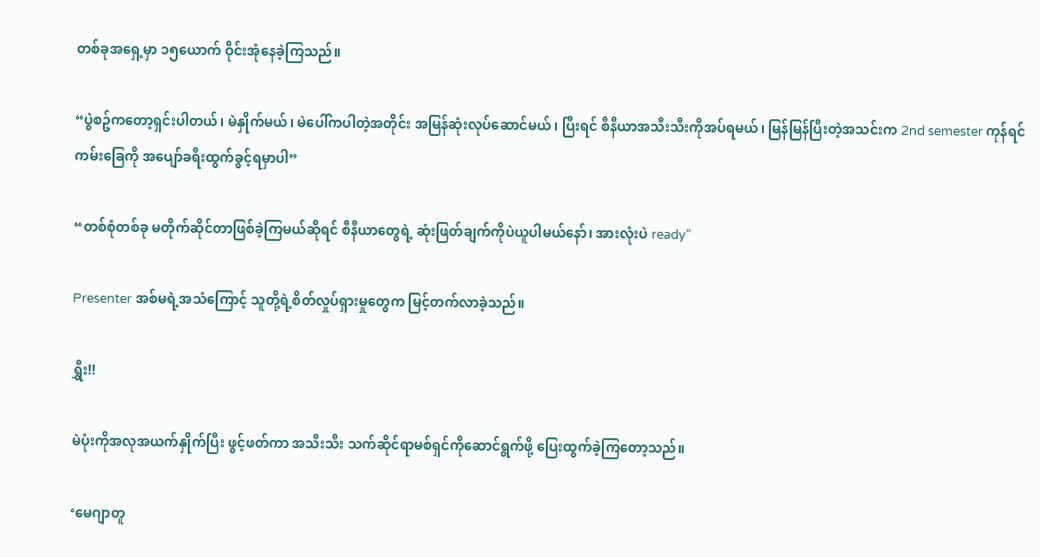တစ်ခုအရှေ့မှာ ၁၅ယောက် ဝိုင်းအုံနေခဲ့ကြသည်။

“ပွဲစဥ်က‌တော့ရှင်းပါတယ်၊ မဲနှိုက်မယ်၊ မဲပေါ်ကပါတဲ့အတိုင်း အမြန်ဆုံးလုပ်ဆောင်မယ်၊ ပြီးရင် စီနီယာအသီးသီးကိုအပ်ရမယ်၊ မြန်မြန်ပြီးတဲ့အသင်းက 2nd semester ကုန်ရင် ကမ်းခြေကို အပျော်ခရီးထွက်ခွင့်ရမှာပါ”

“တစ်စုံတစ်ခု မတိုက်ဆိုင်တာဖြစ်ခဲ့ကြမယ်ဆိုရင် စီနီယာ‌တွေရဲ့ ဆုံးဖြတ်ချက်ကိုပဲယူပါမယ်နော်၊ အားလုံးပဲ ready”

Presenter အစ်မရဲ့အသံကြောင့် သူတို့ရဲ့စိတ်လှုပ်ရှားမှုတွေက မြင့်တက်လာခဲ့သည်။

ရွှီး!!

မဲပုံးကိုအလုအယက်နှိုက်ပြီး ဖွင့်ဖတ်ကာ အသီးသီး သက်ဆိုင်ရာမစ်ရှင်ကိုဆောင်ရွက်ဖို့ ပြေးထွက်ခဲ့ကြ‌တော့သည်။

‘မေဂျာတူ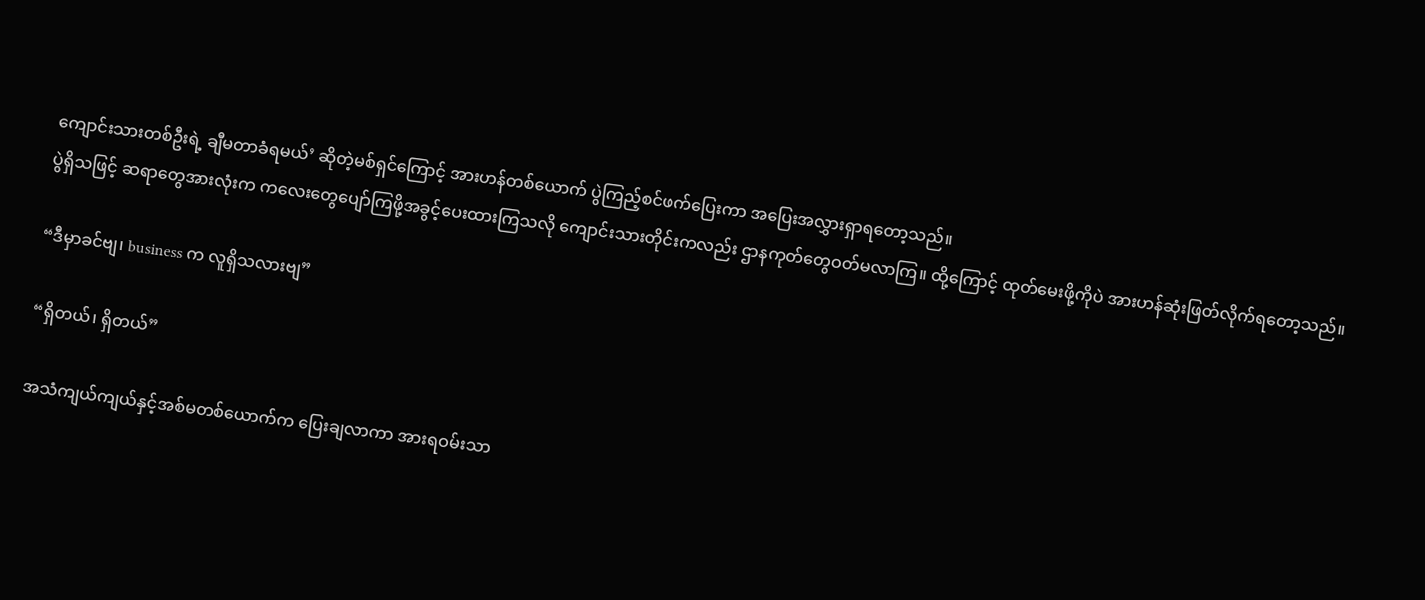ကျောင်းသားတစ်ဦးရဲ့ ချီမတာခံရမယ်’ ဆိုတဲ့မစ်ရှင်ကြောင့် အားဟန်တစ်ယောက် ပွဲကြည့်စင်ဖက်ပြေးကာ အပြေးအလွှားရှာရတော့သည်။
ပွဲရှိသဖြင့် ဆရာတွေအားလုံးက ကလေးတွေပျော်ကြဖို့အခွင့်ပေးထားကြသလို ကျောင်းသားတိုင်းကလည်း ဌာနကုတ်တွေဝတ်မလာကြ။ ထို့ကြောင့် ထုတ်မေးဖို့ကိုပဲ အားဟန်ဆုံးဖြတ်လိုက်ရတော့သည်။

“ဒီမှာခင်ဗျ၊ business က လူရှိသလားဗျ”

“ရှိတယ်၊ ရှိတယ်”

အသံကျယ်ကျယ်နှင့်အစ်မတစ်ယောက်က ပြေးချလာကာ အားရဝမ်းသာ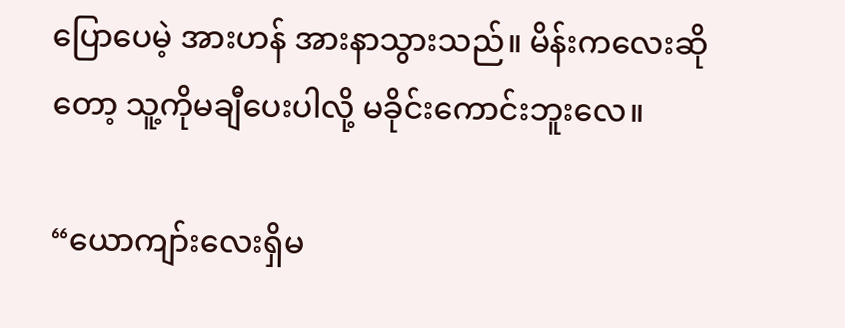ပြောပေမဲ့ အားဟန် အားနာသွားသည်။ မိန်းကလေးဆိုတော့ သူ့ကိုမချီပေးပါလို့ မခိုင်းကောင်းဘူးလေ။

“ယောကျာ်းလေးရှိမ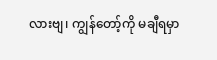လားဗျ၊ ကျွန်တော့်ကို မချီရမှာ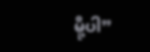မို့ပါ”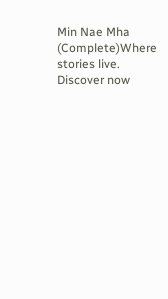Min Nae Mha (Complete)Where stories live. Discover now